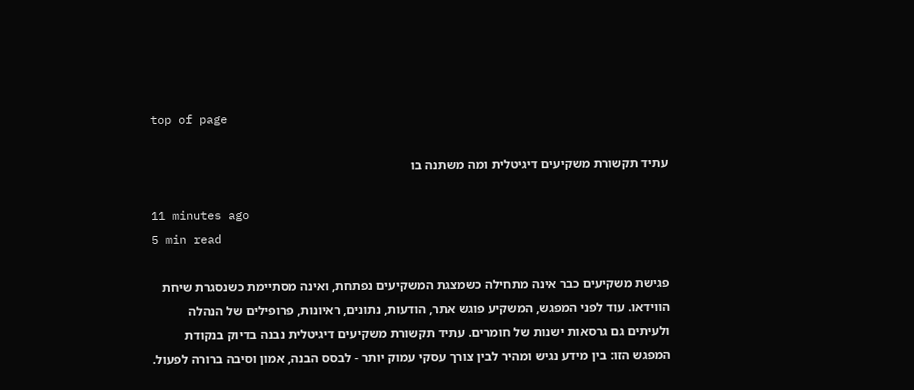top of page

עתיד תקשורת משקיעים דיגיטלית ומה משתנה בו

11 minutes ago
5 min read

פגישת משקיעים כבר אינה מתחילה כשמצגת המשקיעים נפתחת, ואינה מסתיימת כשנסגרת שיחת הווידאו. עוד לפני המפגש, המשקיע פוגש אתר, הודעות, נתונים, ראיונות, פרופילים של הנהלה ולעיתים גם גרסאות ישנות של חומרים. עתיד תקשורת משקיעים דיגיטלית נבנה בדיוק בנקודת המפגש הזו: בין מידע נגיש ומהיר לבין צורך עסקי עמוק יותר - לבסס הבנה, אמון וסיבה ברורה לפעול.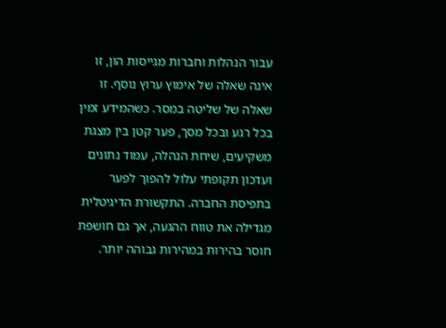עבור הנהלות וחברות מגייסות הון, זו אינה שאלה של אימוץ ערוץ נוסף. זו שאלה של שליטה במסר. כשהמידע זמין בכל רגע ובכל מסך, פער קטן בין מצגת משקיעים, שיחת הנהלה, עמוד נתונים ועדכון תקופתי עלול להפוך לפער בתפיסת החברה. התקשורת הדיגיטלית מגדילה את טווח ההגעה, אך גם חושפת חוסר בהירות במהירות גבוהה יותר.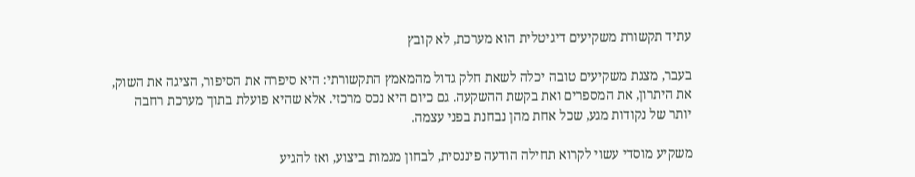עתיד תקשורת משקיעים דיגיטלית הוא מערכת, לא קובץ

בעבר, מצגת משקיעים טובה יכלה לשאת חלק גדול מהמאמץ התקשורתי: היא סיפרה את הסיפור, הציגה את השוק, את היתרון, את המספרים ואת בקשת ההשקעה. גם כיום היא נכס מרכזי. אלא שהיא פועלת בתוך מערכת רחבה יותר של נקודות מגע, שכל אחת מהן נבחנת בפני עצמה.

משקיע מוסדי עשוי לקרוא תחילה הודעה פיננסית, לבחון מגמות ביצוע, ואז להגיע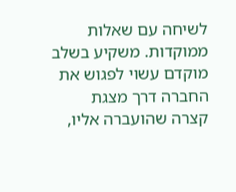לשיחה עם שאלות ממוקדות. משקיע בשלב מוקדם עשוי לפגוש את החברה דרך מצגת קצרה שהועברה אליו,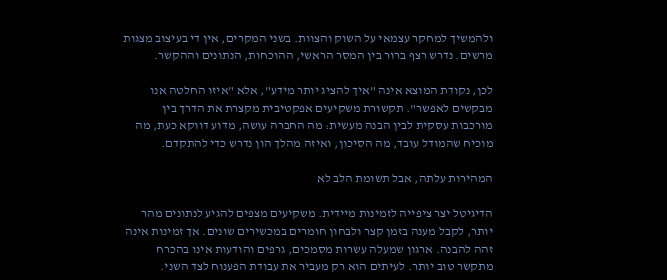ולהמשיך למחקר עצמאי על השוק והצוות. בשני המקרים, אין די בעיצוב מצגות מרשים. נדרש רצף ברור בין המסר הראשי, ההוכחות, הנתונים וההקשר.

לכן, נקודת המוצא אינה "איך להציג יותר מידע", אלא "איזו החלטה אנו מבקשים לאפשר". תקשורת משקיעים אפקטיבית מקצרת את הדרך בין מורכבות עסקית לבין הבנה מעשית: מה החברה עושה, מדוע דווקא כעת, מה מוכיח שהמודל עובד, מה הסיכון, ואיזה מהלך הון נדרש כדי להתקדם.

המהירות עלתה, אבל תשומת הלב לא

הדיגיטל יצר ציפייה לזמינות מיידית. משקיעים מצפים להגיע לנתונים מהר יותר, לקבל מענה בזמן קצר ולבחון חומרים במכשירים שונים. אך זמינות אינה זהה להבנה. ארגון שמעלה עשרות מסמכים, גרפים והודעות אינו בהכרח מתקשר טוב יותר. לעיתים הוא רק מעביר את עבודת הפענוח לצד השני.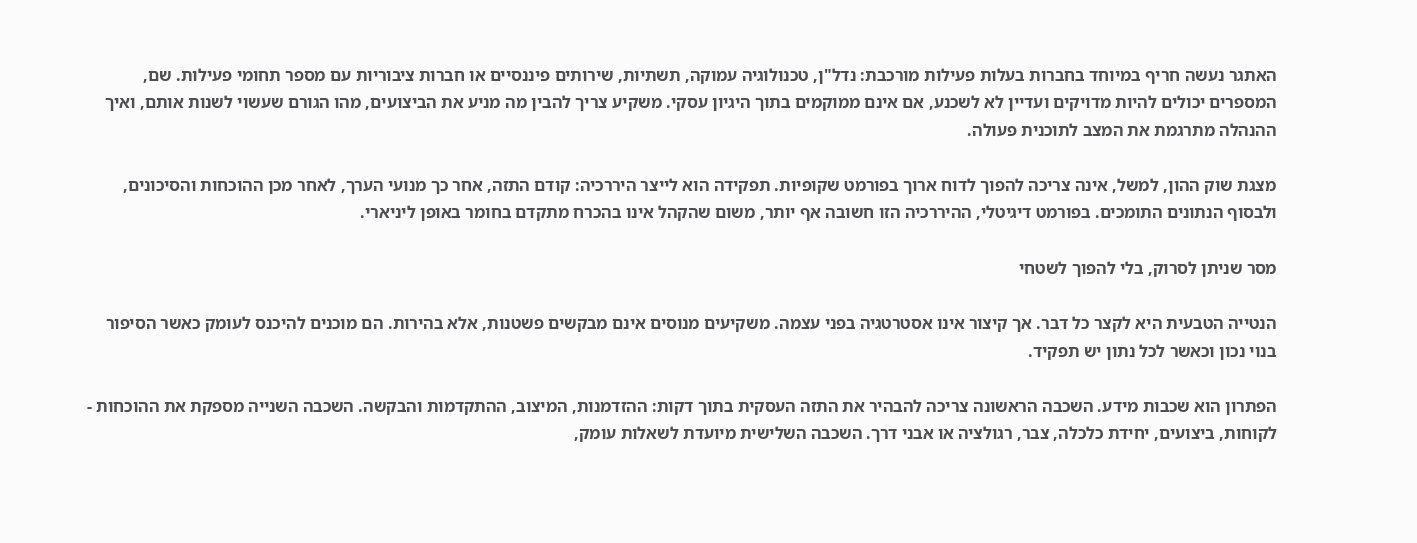האתגר נעשה חריף במיוחד בחברות בעלות פעילות מורכבת: נדל"ן, טכנולוגיה עמוקה, תשתיות, שירותים פיננסיים או חברות ציבוריות עם מספר תחומי פעילות. שם, המספרים יכולים להיות מדויקים ועדיין לא לשכנע, אם אינם ממוקמים בתוך היגיון עסקי. משקיע צריך להבין מה מניע את הביצועים, מהו הגורם שעשוי לשנות אותם, ואיך ההנהלה מתרגמת את המצב לתוכנית פעולה.

מצגת שוק ההון, למשל, אינה צריכה להפוך לדוח ארוך בפורמט שקופיות. תפקידה הוא לייצר היררכיה: קודם התזה, אחר כך מנועי הערך, לאחר מכן ההוכחות והסיכונים, ולבסוף הנתונים התומכים. בפורמט דיגיטלי, ההיררכיה הזו חשובה אף יותר, משום שהקהל אינו בהכרח מתקדם בחומר באופן ליניארי.

מסר שניתן לסרוק, בלי להפוך לשטחי

הנטייה הטבעית היא לקצר כל דבר. אך קיצור אינו אסטרטגיה בפני עצמה. משקיעים מנוסים אינם מבקשים פשטנות, אלא בהירות. הם מוכנים להיכנס לעומק כאשר הסיפור בנוי נכון וכאשר לכל נתון יש תפקיד.

הפתרון הוא שכבות מידע. השכבה הראשונה צריכה להבהיר את התזה העסקית בתוך דקות: ההזדמנות, המיצוב, ההתקדמות והבקשה. השכבה השנייה מספקת את ההוכחות - לקוחות, ביצועים, יחידת כלכלה, צבר, רגולציה או אבני דרך. השכבה השלישית מיועדת לשאלות עומק,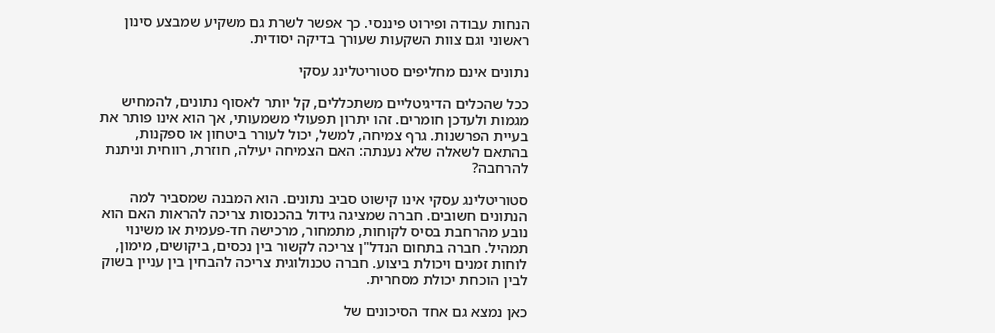הנחות עבודה ופירוט פיננסי. כך אפשר לשרת גם משקיע שמבצע סינון ראשוני וגם צוות השקעות שעורך בדיקה יסודית.

נתונים אינם מחליפים סטוריטלינג עסקי

ככל שהכלים הדיגיטליים משתכללים, קל יותר לאסוף נתונים, להמחיש מגמות ולעדכן חומרים. זהו יתרון תפעולי משמעותי, אך הוא אינו פותר את בעיית הפרשנות. גרף צמיחה, למשל, יכול לעורר ביטחון או ספקנות, בהתאם לשאלה שלא נענתה: האם הצמיחה יעילה, חוזרת, רווחית וניתנת להרחבה?

סטוריטלינג עסקי אינו קישוט סביב נתונים. הוא המבנה שמסביר למה הנתונים חשובים. חברה שמציגה גידול בהכנסות צריכה להראות האם הוא נובע מהרחבת בסיס לקוחות, מתמחור, מרכישה חד-פעמית או משינוי תמהיל. חברה בתחום הנדל"ן צריכה לקשור בין נכסים, ביקושים, מימון, לוחות זמנים ויכולת ביצוע. חברה טכנולוגית צריכה להבחין בין עניין בשוק לבין הוכחת יכולת מסחרית.

כאן נמצא גם אחד הסיכונים של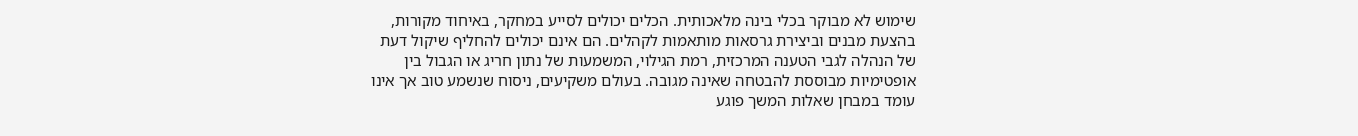שימוש לא מבוקר בכלי בינה מלאכותית. הכלים יכולים לסייע במחקר, באיחוד מקורות, בהצעת מבנים וביצירת גרסאות מותאמות לקהלים. הם אינם יכולים להחליף שיקול דעת של הנהלה לגבי הטענה המרכזית, רמת הגילוי, המשמעות של נתון חריג או הגבול בין אופטימיות מבוססת להבטחה שאינה מגובה. בעולם משקיעים, ניסוח שנשמע טוב אך אינו עומד במבחן שאלות המשך פוגע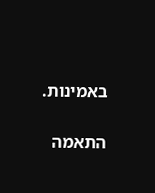באמינות.

התאמה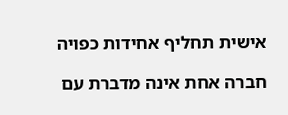אישית תחליף אחידות כפויה

חברה אחת אינה מדברת עם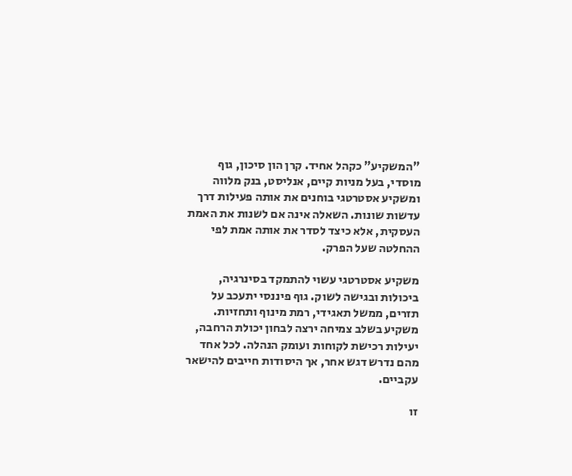"המשקיע" כקהל אחיד. קרן הון סיכון, גוף מוסדי, בעל מניות קיים, אנליסט, בנק מלווה ומשקיע אסטרטגי בוחנים את אותה פעילות דרך עדשות שונות. השאלה אינה אם לשנות את האמת העסקית, אלא כיצד לסדר את אותה אמת לפי ההחלטה שעל הפרק.

משקיע אסטרטגי עשוי להתמקד בסינרגיה, ביכולות ובגישה לשוק. גוף פיננסי יתעכב על תזרים, ממשל תאגידי, רמת מינוף ותחזיות. משקיע בשלב צמיחה ירצה לבחון יכולת הרחבה, יעילות רכישת לקוחות ועומק הנהלה. לכל אחד מהם נדרש דגש אחר, אך היסודות חייבים להישאר עקביים.

זו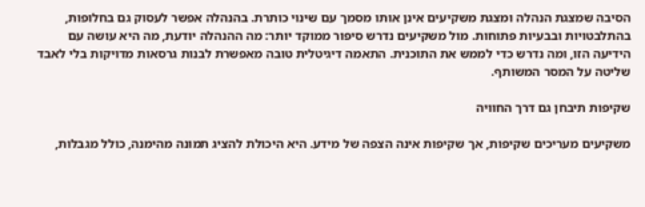הסיבה שמצגת הנהלה ומצגת משקיעים אינן אותו מסמך עם שינוי כותרת. בהנהלה אפשר לעסוק גם בחלופות, בהתלבטויות ובבעיות פתוחות. מול משקיעים נדרש סיפור ממוקד יותר: מה ההנהלה יודעת, מה היא עושה עם הידיעה הזו, ומה נדרש כדי לממש את התוכנית. התאמה דיגיטלית טובה מאפשרת לבנות גרסאות מדויקות בלי לאבד שליטה על המסר המשותף.

שקיפות תיבחן גם דרך החוויה

משקיעים מעריכים שקיפות, אך שקיפות אינה הצפה של מידע. היא היכולת להציג תמונה מהימנה, כולל מגבלות,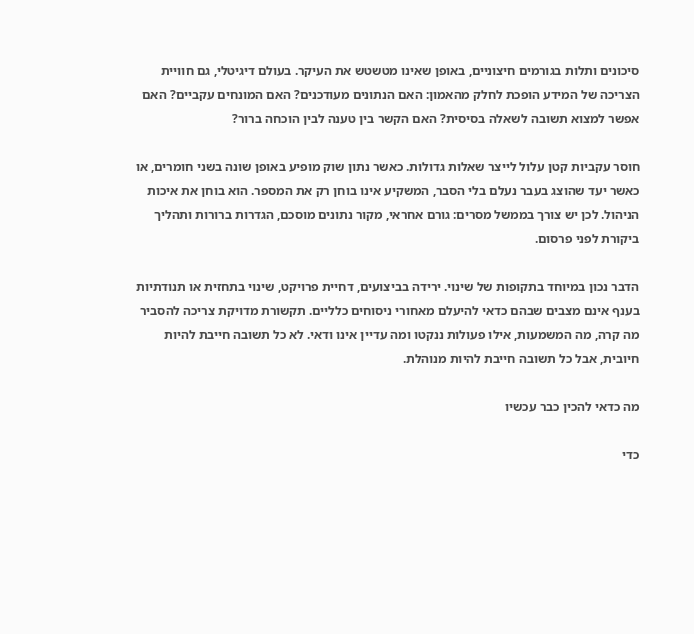סיכונים ותלות בגורמים חיצוניים, באופן שאינו מטשטש את העיקר. בעולם דיגיטלי, גם חוויית הצריכה של המידע הופכת לחלק מהאמון: האם הנתונים מעודכנים? האם המונחים עקביים? האם אפשר למצוא תשובה לשאלה בסיסית? האם הקשר בין טענה לבין הוכחה ברור?

חוסר עקביות קטן עלול לייצר שאלות גדולות. כאשר נתון שוק מופיע באופן שונה בשני חומרים, או כאשר יעד שהוצג בעבר נעלם בלי הסבר, המשקיע אינו בוחן רק את המספר. הוא בוחן את איכות הניהול. לכן יש צורך בממשל מסרים: גורם אחראי, מקור נתונים מוסכם, הגדרות ברורות ותהליך ביקורת לפני פרסום.

הדבר נכון במיוחד בתקופות של שינוי. ירידה בביצועים, דחיית פרויקט, שינוי בתחזית או תנודתיות בענף אינם מצבים שבהם כדאי להיעלם מאחורי ניסוחים כלליים. תקשורת מדויקת צריכה להסביר מה קרה, מה המשמעות, אילו פעולות ננקטו ומה עדיין אינו ודאי. לא כל תשובה חייבת להיות חיובית, אבל כל תשובה חייבת להיות מנוהלת.

מה כדאי להכין כבר עכשיו

כדי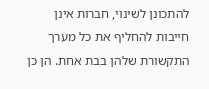להתכונן לשינוי, חברות אינן חייבות להחליף את כל מערך התקשורת שלהן בבת אחת. הן כן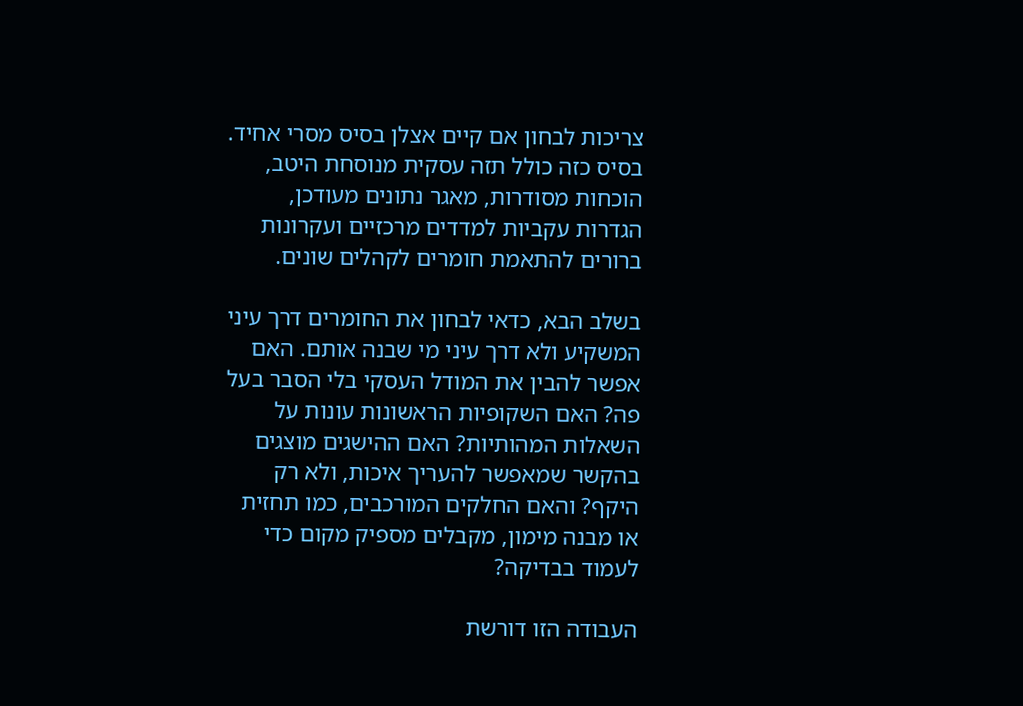צריכות לבחון אם קיים אצלן בסיס מסרי אחיד. בסיס כזה כולל תזה עסקית מנוסחת היטב, הוכחות מסודרות, מאגר נתונים מעודכן, הגדרות עקביות למדדים מרכזיים ועקרונות ברורים להתאמת חומרים לקהלים שונים.

בשלב הבא, כדאי לבחון את החומרים דרך עיני המשקיע ולא דרך עיני מי שבנה אותם. האם אפשר להבין את המודל העסקי בלי הסבר בעל פה? האם השקופיות הראשונות עונות על השאלות המהותיות? האם ההישגים מוצגים בהקשר שמאפשר להעריך איכות, ולא רק היקף? והאם החלקים המורכבים, כמו תחזית או מבנה מימון, מקבלים מספיק מקום כדי לעמוד בבדיקה?

העבודה הזו דורשת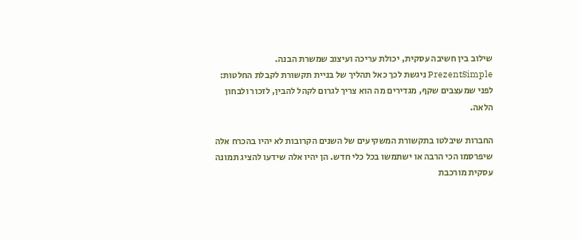שילוב בין חשיבה עסקית, יכולת עריכה ועיצוב שמשרת הבנה. PrezentSimple ניגשת לכך כאל תהליך של בניית תקשורת לקבלת החלטות: לפני שמעצבים שקף, מגדירים מה הוא צריך לגרום לקהל להבין, לזכור ולבחון הלאה.

החברות שיבלטו בתקשורת המשקיעים של השנים הקרובות לא יהיו בהכרח אלה שיפרסמו הכי הרבה או ישתמשו בכל כלי חדש. הן יהיו אלה שידעו להציג תמונה עסקית מורכבת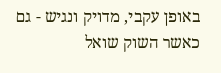באופן עקבי, מדויק ונגיש - גם כאשר השוק שואל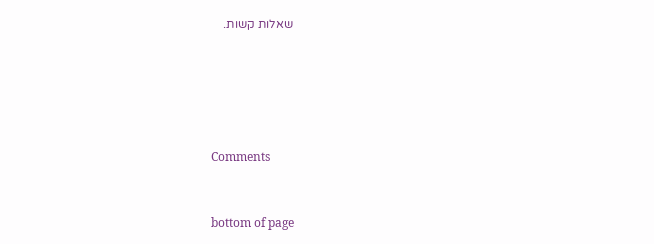שאלות קשות.





Comments


bottom of page